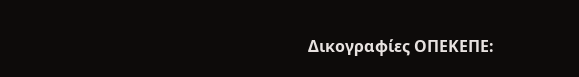Δικογραφίες ΟΠΕΚΕΠΕ: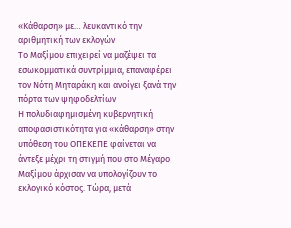«Κάθαρση» με… λευκαντικό την αριθμητική των εκλογών
Το Μαξίμου επιχειρεί να μαζέψει τα εσωκομματικά συντρίμμια, επαναφέρει τον Νότη Μηταράκη και ανοίγει ξανά την πόρτα των ψηφοδελτίων
Η πολυδιαφημισμένη κυβερνητική αποφασιστικότητα για «κάθαρση» στην υπόθεση του ΟΠΕΚΕΠΕ φαίνεται να άντεξε μέχρι τη στιγμή που στο Μέγαρο Μαξίμου άρχισαν να υπολογίζουν το εκλογικό κόστος. Τώρα, μετά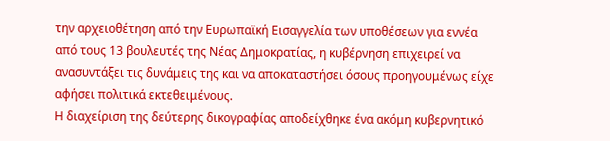την αρχειοθέτηση από την Ευρωπαϊκή Εισαγγελία των υποθέσεων για εννέα από τους 13 βουλευτές της Νέας Δημοκρατίας, η κυβέρνηση επιχειρεί να ανασυντάξει τις δυνάμεις της και να αποκαταστήσει όσους προηγουμένως είχε αφήσει πολιτικά εκτεθειμένους.
Η διαχείριση της δεύτερης δικογραφίας αποδείχθηκε ένα ακόμη κυβερνητικό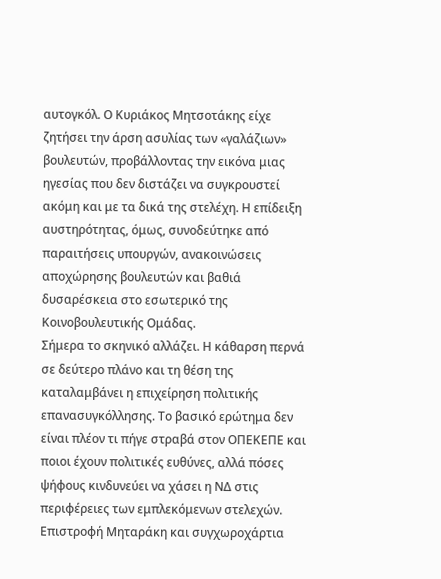αυτογκόλ. Ο Κυριάκος Μητσοτάκης είχε ζητήσει την άρση ασυλίας των «γαλάζιων» βουλευτών, προβάλλοντας την εικόνα μιας ηγεσίας που δεν διστάζει να συγκρουστεί ακόμη και με τα δικά της στελέχη. Η επίδειξη αυστηρότητας, όμως, συνοδεύτηκε από παραιτήσεις υπουργών, ανακοινώσεις αποχώρησης βουλευτών και βαθιά δυσαρέσκεια στο εσωτερικό της Κοινοβουλευτικής Ομάδας.
Σήμερα το σκηνικό αλλάζει. Η κάθαρση περνά σε δεύτερο πλάνο και τη θέση της καταλαμβάνει η επιχείρηση πολιτικής επανασυγκόλλησης. Το βασικό ερώτημα δεν είναι πλέον τι πήγε στραβά στον ΟΠΕΚΕΠΕ και ποιοι έχουν πολιτικές ευθύνες, αλλά πόσες ψήφους κινδυνεύει να χάσει η ΝΔ στις περιφέρειες των εμπλεκόμενων στελεχών.
Επιστροφή Μηταράκη και συγχωροχάρτια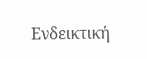Ενδεικτική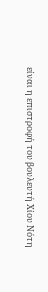είναι η επιστροφή του βουλευτή Χίου Νότη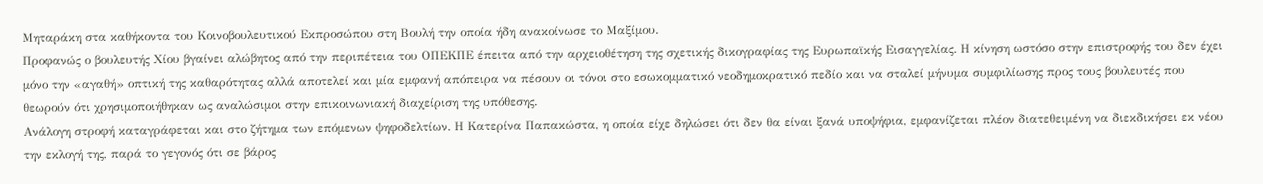Μηταράκη στα καθήκοντα του Κοινοβουλευτικού Εκπροσώπου στη Βουλή την οποία ήδη ανακοίνωσε το Μαξίμου.
Προφανώς ο βουλευτής Χίου βγαίνει αλώβητος από την περιπέτεια του ΟΠΕΚΠΕ έπειτα από την αρχειοθέτηση της σχετικής δικογραφίας της Ευρωπαϊκής Εισαγγελίας. Η κίνηση ωστόσο στην επιστροφής του δεν έχει μόνο την «αγαθή» οπτική της καθαρότητας αλλά αποτελεί και μία εμφανή απόπειρα να πέσουν οι τόνοι στο εσωκομματικό νεοδημοκρατικό πεδίο και να σταλεί μήνυμα συμφιλίωσης προς τους βουλευτές που θεωρούν ότι χρησιμοποιήθηκαν ως αναλώσιμοι στην επικοινωνιακή διαχείριση της υπόθεσης.
Ανάλογη στροφή καταγράφεται και στο ζήτημα των επόμενων ψηφοδελτίων. Η Κατερίνα Παπακώστα, η οποία είχε δηλώσει ότι δεν θα είναι ξανά υποψήφια, εμφανίζεται πλέον διατεθειμένη να διεκδικήσει εκ νέου την εκλογή της, παρά το γεγονός ότι σε βάρος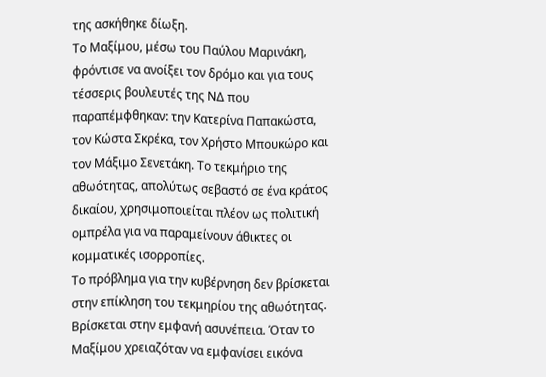της ασκήθηκε δίωξη.
Το Μαξίμου, μέσω του Παύλου Μαρινάκη, φρόντισε να ανοίξει τον δρόμο και για τους τέσσερις βουλευτές της ΝΔ που παραπέμφθηκαν: την Κατερίνα Παπακώστα, τον Κώστα Σκρέκα, τον Χρήστο Μπουκώρο και τον Μάξιμο Σενετάκη. Το τεκμήριο της αθωότητας, απολύτως σεβαστό σε ένα κράτος δικαίου, χρησιμοποιείται πλέον ως πολιτική ομπρέλα για να παραμείνουν άθικτες οι κομματικές ισορροπίες.
Το πρόβλημα για την κυβέρνηση δεν βρίσκεται στην επίκληση του τεκμηρίου της αθωότητας. Βρίσκεται στην εμφανή ασυνέπεια. Όταν το Μαξίμου χρειαζόταν να εμφανίσει εικόνα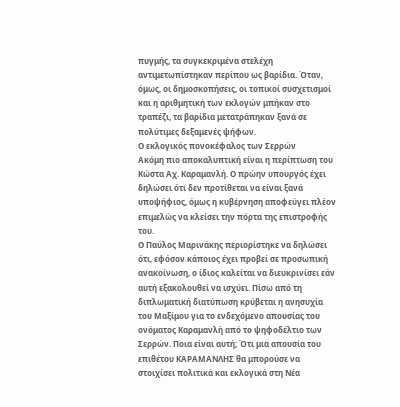πυγμής, τα συγκεκριμένα στελέχη αντιμετωπίστηκαν περίπου ως βαρίδια. Όταν, όμως, οι δημοσκοπήσεις, οι τοπικοί συσχετισμοί και η αριθμητική των εκλογών μπήκαν στο τραπέζι, τα βαρίδια μετατράπηκαν ξανά σε πολύτιμες δεξαμενές ψήφων.
Ο εκλογικός πονοκέφαλος των Σερρών
Ακόμη πιο αποκαλυπτική είναι η περίπτωση του Κώστα Αχ. Καραμανλή. Ο πρώην υπουργός έχει δηλώσει ότι δεν προτίθεται να είναι ξανά υποψήφιος, όμως η κυβέρνηση αποφεύγει πλέον επιμελώς να κλείσει την πόρτα της επιστροφής του.
Ο Παύλος Μαρινάκης περιορίστηκε να δηλώσει ότι, εφόσον κάποιος έχει προβεί σε προσωπική ανακοίνωση, ο ίδιος καλείται να διευκρινίσει εάν αυτή εξακολουθεί να ισχύει. Πίσω από τη διπλωματική διατύπωση κρύβεται η ανησυχία του Μαξίμου για το ενδεχόμενο απουσίας του ονόματος Καραμανλή από το ψηφοδέλτιο των Σερρών. Ποια είναι αυτή; Ότι μια απουσία του επιθέτου ΚΑΡΑΜΑΝΛΗΣ θα μπορούσε να στοιχίσει πολιτικά και εκλογικά στη Νέα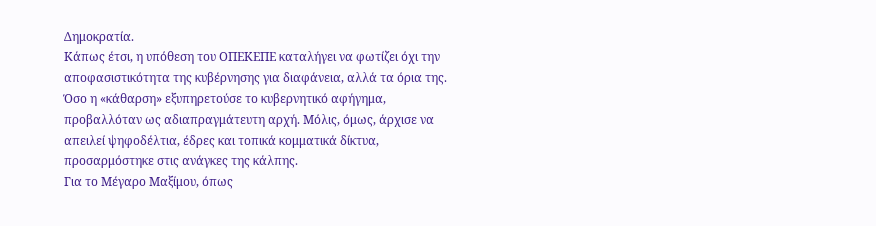Δημοκρατία.
Κάπως έτσι, η υπόθεση του ΟΠΕΚΕΠΕ καταλήγει να φωτίζει όχι την αποφασιστικότητα της κυβέρνησης για διαφάνεια, αλλά τα όρια της. Όσο η «κάθαρση» εξυπηρετούσε το κυβερνητικό αφήγημα, προβαλλόταν ως αδιαπραγμάτευτη αρχή. Μόλις, όμως, άρχισε να απειλεί ψηφοδέλτια, έδρες και τοπικά κομματικά δίκτυα, προσαρμόστηκε στις ανάγκες της κάλπης.
Για το Μέγαρο Μαξίμου, όπως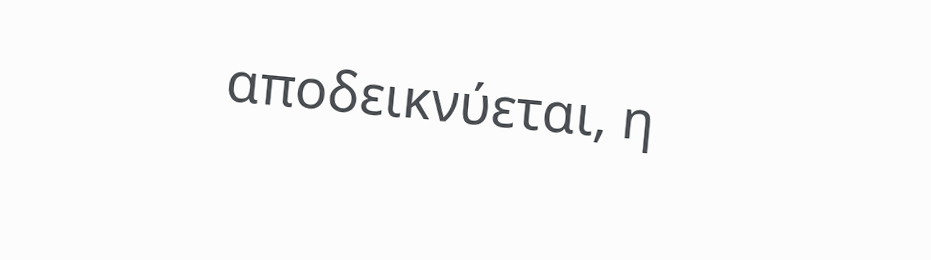αποδεικνύεται, η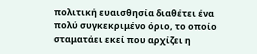πολιτική ευαισθησία διαθέτει ένα πολύ συγκεκριμένο όριο, το οποίο σταματάει εκεί που αρχίζει η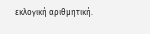εκλογική αριθμητική.